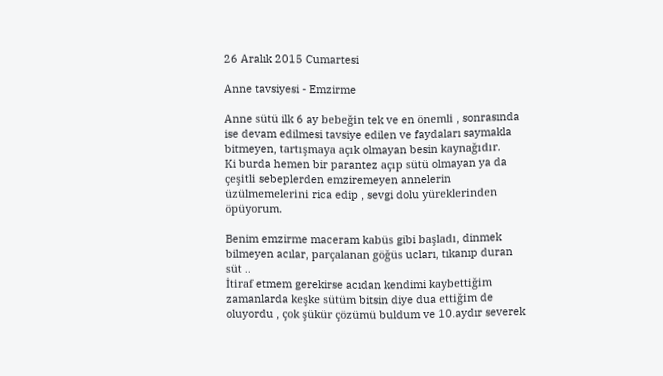26 Aralık 2015 Cumartesi

Anne tavsiyesi - Emzirme

Anne sütü ilk 6 ay bebeğin tek ve en önemli , sonrasında ise devam edilmesi tavsiye edilen ve faydaları saymakla bitmeyen, tartışmaya açık olmayan besin kaynağıdır.
Ki burda hemen bir parantez açıp sütü olmayan ya da çeşitli sebeplerden emziremeyen annelerin üzülmemelerini rica edip , sevgi dolu yüreklerinden öpüyorum.

Benim emzirme maceram kabüs gibi başladı, dinmek bilmeyen acılar, parçalanan göğüs ucları, tıkanıp duran süt ..
İtiraf etmem gerekirse acıdan kendimi kaybettiğim zamanlarda keşke sütüm bitsin diye dua ettiğim de oluyordu , çok şükür çözümü buldum ve 10.aydır severek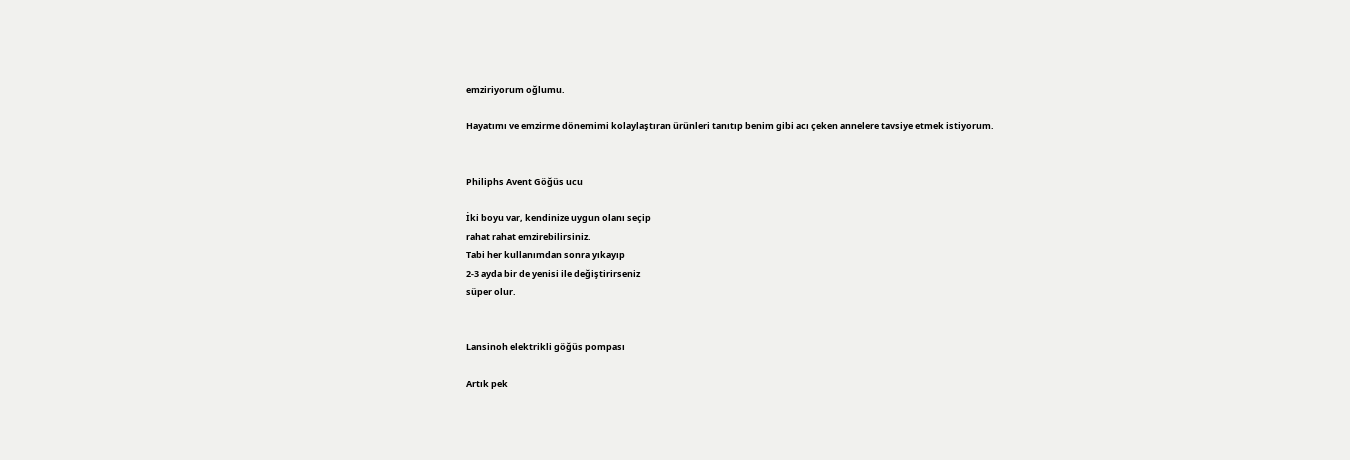emziriyorum oğlumu.

Hayatımı ve emzirme dönemimi kolaylaştıran ürünleri tanıtıp benim gibi acı çeken annelere tavsiye etmek istiyorum.


Philiphs Avent Göğüs ucu

İki boyu var, kendinize uygun olanı seçip
rahat rahat emzirebilirsiniz.
Tabi her kullanımdan sonra yıkayıp
2-3 ayda bir de yenisi ile değiştirirseniz
süper olur.


Lansinoh elektrikli göğüs pompası

Artık pek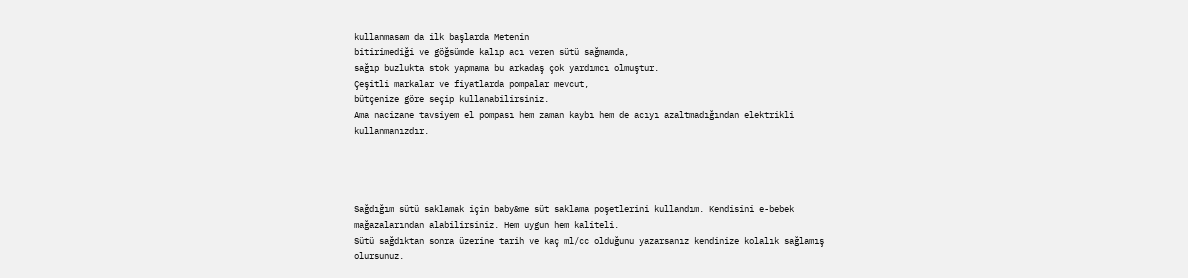kullanmasam da ilk başlarda Metenin
bitirimediği ve göğsümde kalıp acı veren sütü sağmamda,
sağıp buzlukta stok yapmama bu arkadaş çok yardımcı olmuştur.
Çeşitli markalar ve fiyatlarda pompalar mevcut,
bütçenize göre seçip kullanabilirsiniz.
Ama nacizane tavsiyem el pompası hem zaman kaybı hem de acıyı azaltmadığından elektrikli kullanmanızdır.




Sağdığım sütü saklamak için baby&me süt saklama poşetlerini kullandım. Kendisini e-bebek mağazalarından alabilirsiniz. Hem uygun hem kaliteli.
Sütü sağdıktan sonra üzerine tarih ve kaç ml/cc olduğunu yazarsanız kendinize kolalık sağlamış olursunuz.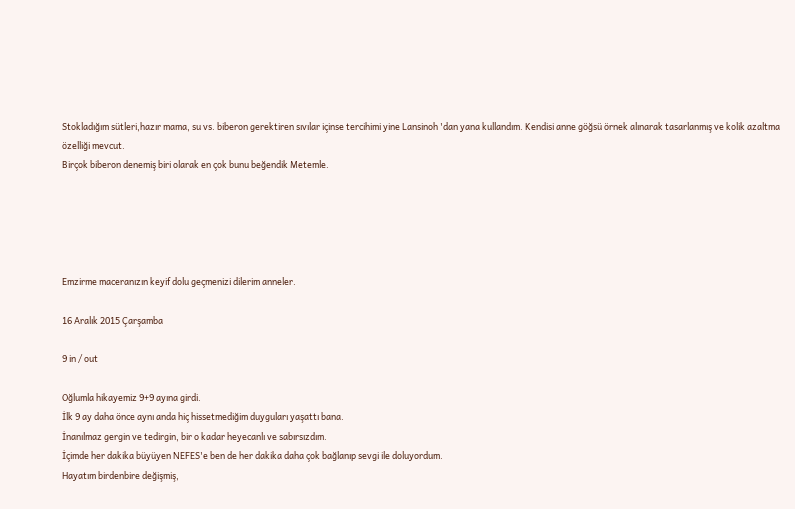Stokladığım sütleri,hazır mama, su vs. biberon gerektiren sıvılar içinse tercihimi yine Lansinoh 'dan yana kullandım. Kendisi anne göğsü örnek alınarak tasarlanmış ve kolik azaltma özelliği mevcut.
Birçok biberon denemiş biri olarak en çok bunu beğendik Metemle.





Emzirme maceranızın keyif dolu geçmenizi dilerim anneler.

16 Aralık 2015 Çarşamba

9 in / out

Oğlumla hikayemiz 9+9 ayına girdi.
İlk 9 ay daha önce aynı anda hiç hissetmediğim duyguları yaşattı bana.
İnanılmaz gergin ve tedirgin, bir o kadar heyecanlı ve sabırsızdım.
İçimde her dakika büyüyen NEFES'e ben de her dakika daha çok bağlanıp sevgi ile doluyordum.
Hayatım birdenbire değişmiş,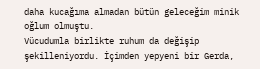daha kucağıma almadan bütün geleceğim minik oğlum olmuştu.
Vücudumla birlikte ruhum da değişip şekilleniyordu. İçimden yepyeni bir Gerda,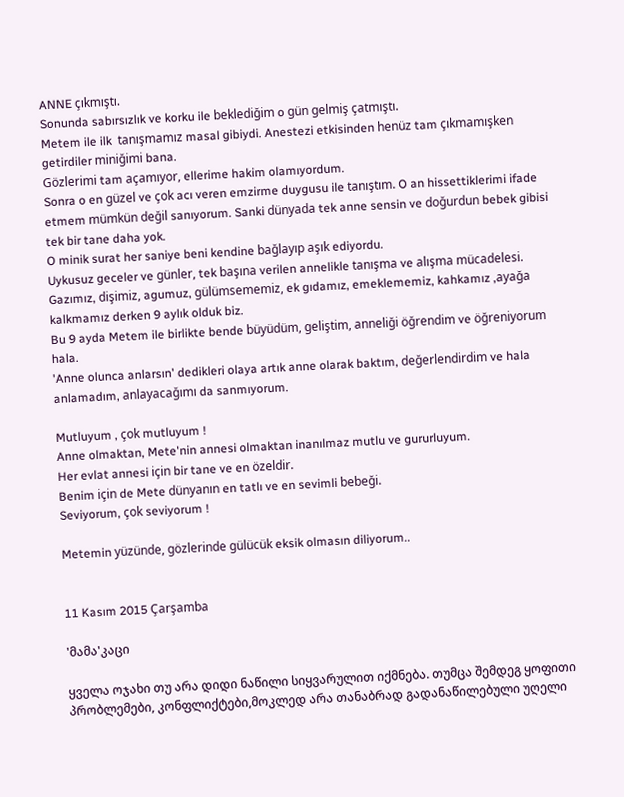ANNE çıkmıştı.
Sonunda sabırsızlık ve korku ile beklediğim o gün gelmiş çatmıştı.
Metem ile ilk  tanışmamız masal gibiydi. Anestezi etkisinden henüz tam çıkmamışken getirdiler miniğimi bana.
Gözlerimi tam açamıyor, ellerime hakim olamıyordum.
Sonra o en güzel ve çok acı veren emzirme duygusu ile tanıştım. O an hissettiklerimi ifade etmem mümkün değil sanıyorum. Sanki dünyada tek anne sensin ve doğurdun bebek gibisi tek bir tane daha yok.
O minik surat her saniye beni kendine bağlayıp aşık ediyordu.
Uykusuz geceler ve günler, tek başına verilen annelikle tanışma ve alışma mücadelesi.
Gazımız, dişimiz, agumuz, gülümsememiz, ek gıdamız, emeklememiz, kahkamız ,ayağa kalkmamız derken 9 aylık olduk biz.
Bu 9 ayda Metem ile birlikte bende büyüdüm, geliştim, anneliği öğrendim ve öğreniyorum hala.
'Anne olunca anlarsın' dedikleri olaya artık anne olarak baktım, değerlendirdim ve hala anlamadım, anlayacağımı da sanmıyorum.

Mutluyum , çok mutluyum !
Anne olmaktan, Mete'nin annesi olmaktan inanılmaz mutlu ve gururluyum.
Her evlat annesi için bir tane ve en özeldir.
Benim için de Mete dünyanın en tatlı ve en sevimli bebeği.
Seviyorum, çok seviyorum !

Metemin yüzünde, gözlerinde gülücük eksik olmasın diliyorum..


11 Kasım 2015 Çarşamba

'მამა'კაცი

ყველა ოჯახი თუ არა დიდი ნაწილი სიყვარულით იქმნება. თუმცა შემდეგ ყოფითი პრობლემები, კონფლიქტები,მოკლედ არა თანაბრად გადანაწილებული უღელი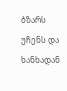ბზარს უჩენს და ხანხადან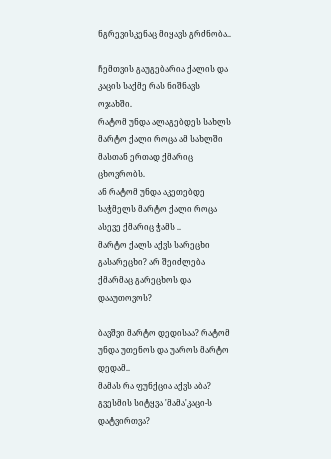ნგრევისკენაც მიყავს გრძნობა..

ჩემთვის გაუგებარია ქალის და კაცის საქმე რას ნიშნავს ოჯახში.
რატომ უნდა ალაგებდეს სახლს მარტო ქალი როცა ამ სახლში მასთან ერთად ქმარიც ცხოვრობს.
ან რატომ უნდა აკეთებდე საჭმელს მარტო ქალი როცა ასევე ქმარიც ჭამს ..
მარტო ქალს აქვს სარეცხი გასარეცხი? არ შეიძლება ქმარმაც გარეცხოს და დააუთოვოს?

ბავშვი მარტო დედისაა? რატომ უნდა უთენოს და უაროს მარტო დედამ..
მამას რა ფუნქცია აქვს აბა?
გვესმის სიტყვა 'მამა'კაცი-ს დატვირთვა?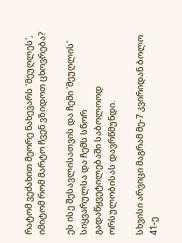რატომ ვეძახით მეორე ნახევარს 'მეუღლეს', იმიტომ რომ მარტო ჩვენ ვზიდოთ ცხოვრება?

ეს ისე შესავლისათვის და ჩემი 'მეუღლის' სიყვარულსა და ჩემს სწორ გადაწყვეტილებაში საბოლოოდ ორსულობისას დავრწმუნდი.

სხვისი არვიცი მაგრამ მე-7 კვირიდან ბოლო 41-ე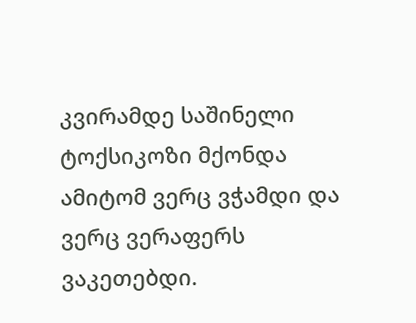კვირამდე საშინელი ტოქსიკოზი მქონდა ამიტომ ვერც ვჭამდი და ვერც ვერაფერს ვაკეთებდი.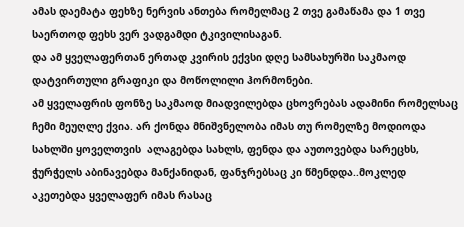ამას დაემატა ფეხზე ნერვის ანთება რომელმაც 2 თვე გამაწამა და 1 თვე საერთოდ ფეხს ვერ ვადგამდი ტკივილისაგან.
და ამ ყველაფერთან ერთად კვირის ექვსი დღე სამსახურში საკმაოდ დატვირთული გრაფიკი და მოწოლილი ჰორმონები.
ამ ყველაფრის ფონზე საკმაოდ მიადვილებდა ცხოვრებას ადამინი რომელსაც ჩემი მეუღლე ქვია. არ ქონდა მნიშვნელობა იმას თუ რომელზე მოდიოდა სახლში ყოველთვის  ალაგებდა სახლს, ფენდა და აუთოვებდა სარეცხს, ჭურჭელს აბინავებდა მანქანიდან, ფანჯრებსაც კი წმენდდა..მოკლედ აკეთებდა ყველაფერ იმას რასაც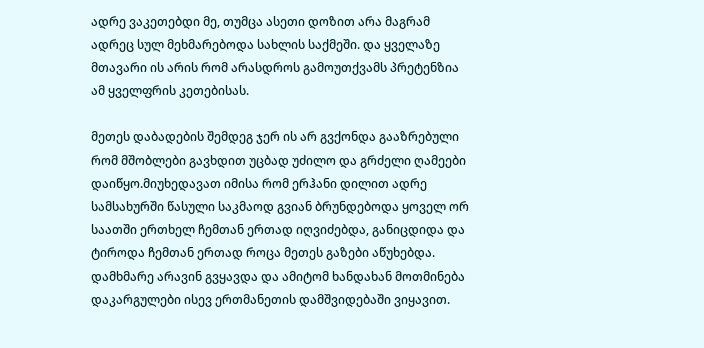ადრე ვაკეთებდი მე, თუმცა ასეთი დოზით არა მაგრამ ადრეც სულ მეხმარებოდა სახლის საქმეში. და ყველაზე მთავარი ის არის რომ არასდროს გამოუთქვამს პრეტენზია ამ ყველფრის კეთებისას.

მეთეს დაბადების შემდეგ ჯერ ის არ გვქონდა გააზრებული რომ მშობლები გავხდით უცბად უძილო და გრძელი ღამეები დაიწყო.მიუხედავათ იმისა რომ ერჰანი დილით ადრე სამსახურში წასული საკმაოდ გვიან ბრუნდებოდა ყოველ ორ საათში ერთხელ ჩემთან ერთად იღვიძებდა, განიცდიდა და ტიროდა ჩემთან ერთად როცა მეთეს გაზები აწუხებდა. დამხმარე არავინ გვყავდა და ამიტომ ხანდახან მოთმინება დაკარგულები ისევ ერთმანეთის დამშვიდებაში ვიყავით.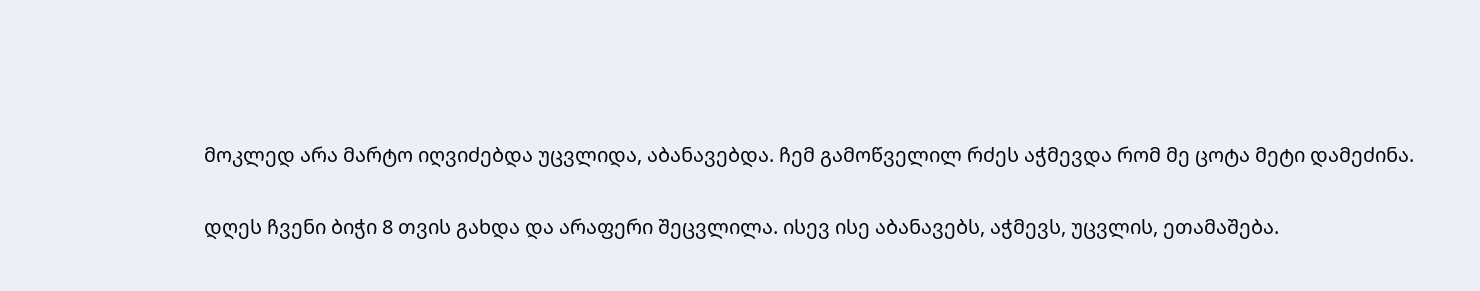მოკლედ არა მარტო იღვიძებდა უცვლიდა, აბანავებდა. ჩემ გამოწველილ რძეს აჭმევდა რომ მე ცოტა მეტი დამეძინა.

დღეს ჩვენი ბიჭი 8 თვის გახდა და არაფერი შეცვლილა. ისევ ისე აბანავებს, აჭმევს, უცვლის, ეთამაშება.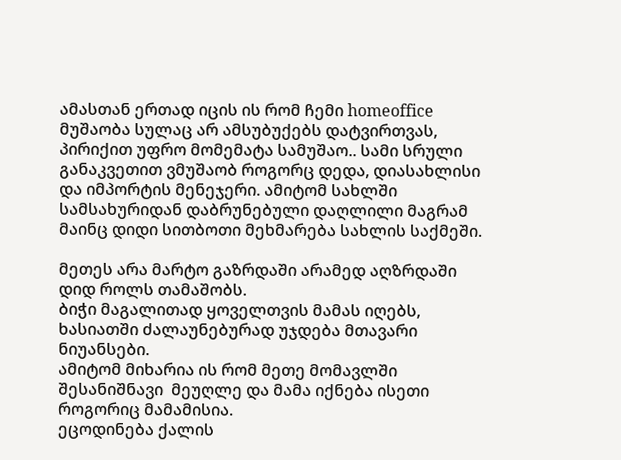ამასთან ერთად იცის ის რომ ჩემი homeoffice მუშაობა სულაც არ ამსუბუქებს დატვირთვას, პირიქით უფრო მომემატა სამუშაო.. სამი სრული განაკვეთით ვმუშაობ როგორც დედა, დიასახლისი და იმპორტის მენეჯერი. ამიტომ სახლში სამსახურიდან დაბრუნებული დაღლილი მაგრამ მაინც დიდი სითბოთი მეხმარება სახლის საქმეში.

მეთეს არა მარტო გაზრდაში არამედ აღზრდაში დიდ როლს თამაშობს.
ბიჭი მაგალითად ყოველთვის მამას იღებს, ხასიათში ძალაუნებურად უჯდება მთავარი ნიუანსები.
ამიტომ მიხარია ის რომ მეთე მომავლში შესანიშნავი  მეუღლე და მამა იქნება ისეთი როგორიც მამამისია.
ეცოდინება ქალის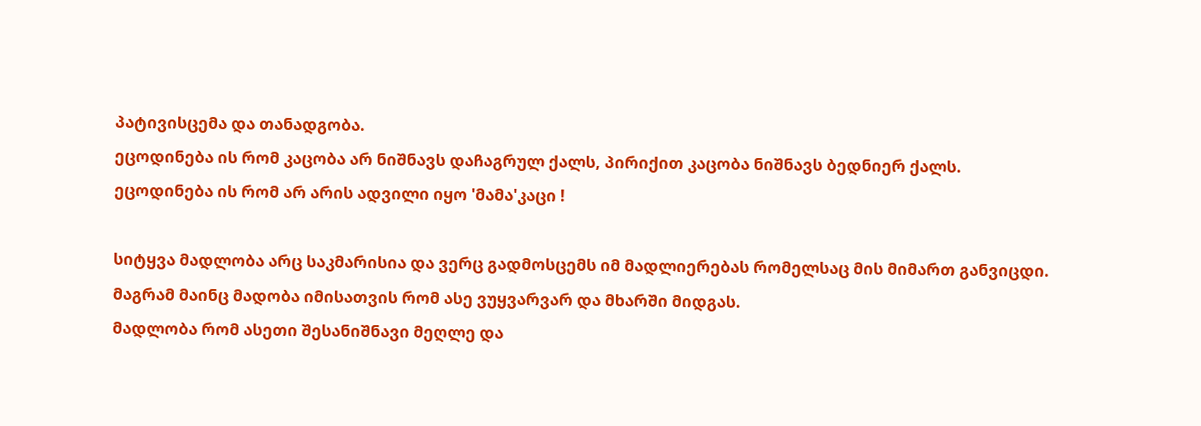პატივისცემა და თანადგობა.
ეცოდინება ის რომ კაცობა არ ნიშნავს დაჩაგრულ ქალს, პირიქით კაცობა ნიშნავს ბედნიერ ქალს.
ეცოდინება ის რომ არ არის ადვილი იყო 'მამა'კაცი !

სიტყვა მადლობა არც საკმარისია და ვერც გადმოსცემს იმ მადლიერებას რომელსაც მის მიმართ განვიცდი.
მაგრამ მაინც მადობა იმისათვის რომ ასე ვუყვარვარ და მხარში მიდგას.
მადლობა რომ ასეთი შესანიშნავი მეღლე და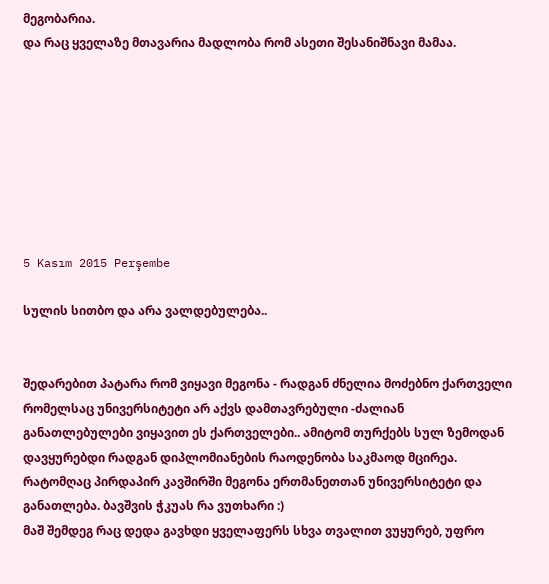მეგობარია.
და რაც ყველაზე მთავარია მადლობა რომ ასეთი შესანიშნავი მამაა.








5 Kasım 2015 Perşembe

სულის სითბო და არა ვალდებულება..


შედარებით პატარა რომ ვიყავი მეგონა - რადგან ძნელია მოძებნო ქართველი რომელსაც უნივერსიტეტი არ აქვს დამთავრებული -ძალიან განათლებულები ვიყავით ეს ქართველები.. ამიტომ თურქებს სულ ზემოდან დავყურებდი რადგან დიპლომიანების რაოდენობა საკმაოდ მცირეა. რატომღაც პირდაპირ კავშირში მეგონა ერთმანეთთან უნივერსიტეტი და განათლება. ბავშვის ჭკუას რა ვუთხარი :)
მაშ შემდეგ რაც დედა გავხდი ყველაფერს სხვა თვალით ვუყურებ, უფრო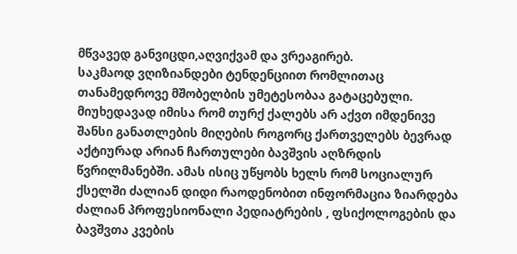მწვავედ განვიცდი,აღვიქვამ და ვრეაგირებ.
საკმაოდ ვღიზიანდები ტენდენციით რომლითაც თანამედროვე მშობელბის უმეტესობაა გატაცებული.
მიუხედავად იმისა რომ თურქ ქალებს არ აქვთ იმდენივე შანსი განათლების მიღების როგორც ქართველებს ბევრად აქტიურად არიან ჩართულები ბავშვის აღზრდის წვრილმანებში. ამას ისიც უწყობს ხელს რომ სოციალურ ქსელში ძალიან დიდი რაოდენობით ინფორმაცია ზიარდება ძალიან პროფესიონალი პედიატრების , ფსიქოლოგების და ბავშვთა კვების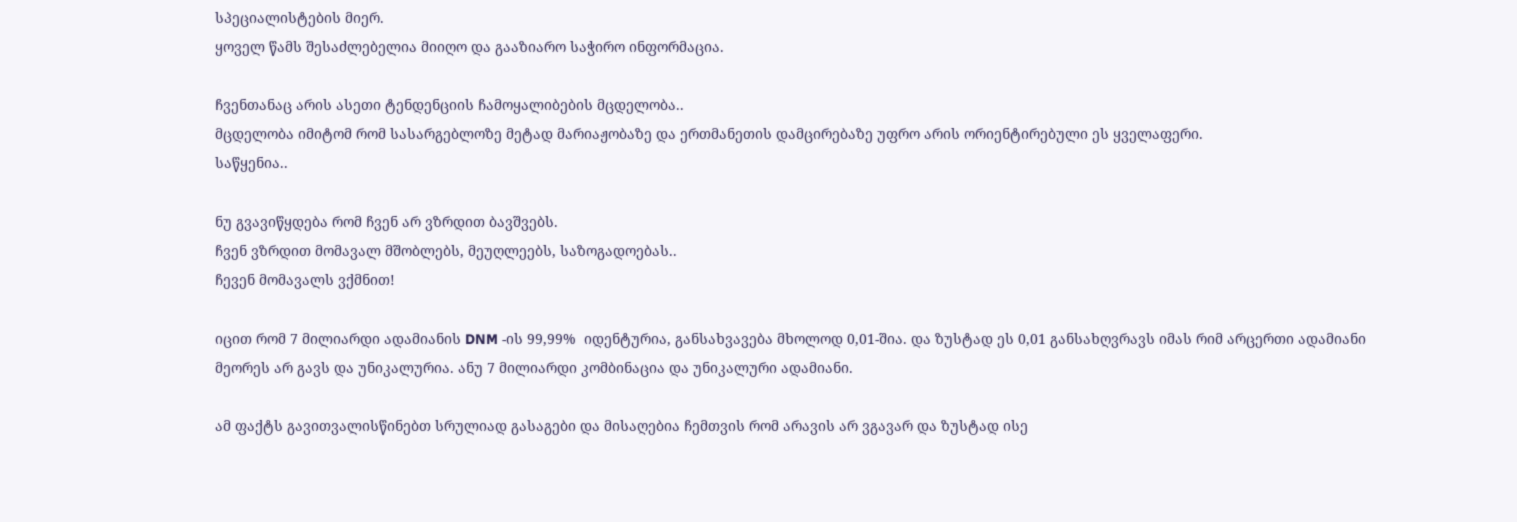სპეციალისტების მიერ.
ყოველ წამს შესაძლებელია მიიღო და გააზიარო საჭირო ინფორმაცია.

ჩვენთანაც არის ასეთი ტენდენციის ჩამოყალიბების მცდელობა..
მცდელობა იმიტომ რომ სასარგებლოზე მეტად მარიაჟობაზე და ერთმანეთის დამცირებაზე უფრო არის ორიენტირებული ეს ყველაფერი.
საწყენია..

ნუ გვავიწყდება რომ ჩვენ არ ვზრდით ბავშვებს.
ჩვენ ვზრდით მომავალ მშობლებს, მეუღლეებს, საზოგადოებას..
ჩევენ მომავალს ვქმნით!

იცით რომ 7 მილიარდი ადამიანის DNM -ის 99,99%  იდენტურია, განსახვავება მხოლოდ 0,01-შია. და ზუსტად ეს 0,01 განსახღვრავს იმას რიმ არცერთი ადამიანი მეორეს არ გავს და უნიკალურია. ანუ 7 მილიარდი კომბინაცია და უნიკალური ადამიანი.

ამ ფაქტს გავითვალისწინებთ სრულიად გასაგები და მისაღებია ჩემთვის რომ არავის არ ვგავარ და ზუსტად ისე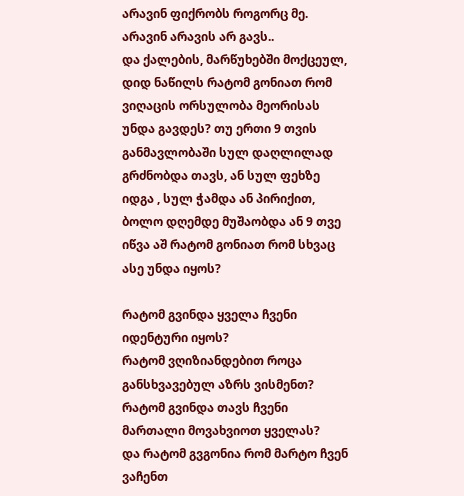არავინ ფიქრობს როგორც მე.
არავინ არავის არ გავს..
და ქალების, მარწუხებში მოქცეულ, დიდ ნაწილს რატომ გონიათ რომ ვიღაცის ორსულობა მეორისას უნდა გავდეს? თუ ერთი 9 თვის განმავლობაში სულ დაღლილად გრძნობდა თავს, ან სულ ფეხზე იდგა , სულ ჭამდა ან პირიქით,  ბოლო დღემდე მუშაობდა ან 9 თვე იწვა აშ რატომ გონიათ რომ სხვაც ასე უნდა იყოს?

რატომ გვინდა ყველა ჩვენი იდენტური იყოს?
რატომ ვღიზიანდებით როცა განსხვავებულ აზრს ვისმენთ?
რატომ გვინდა თავს ჩვენი მართალი მოვახვიოთ ყველას?
და რატომ გვგონია რომ მარტო ჩვენ ვაჩენთ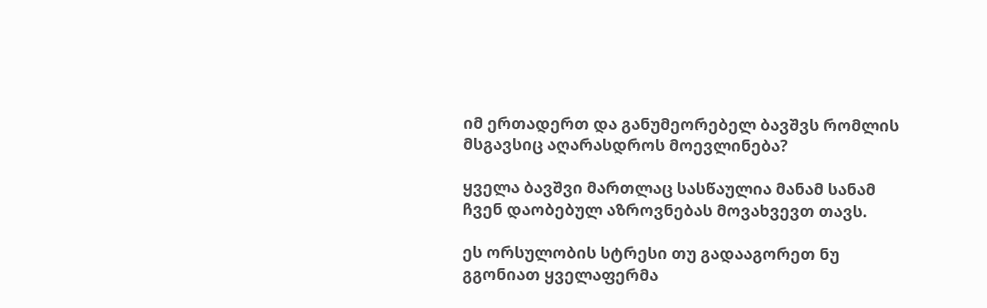იმ ერთადერთ და განუმეორებელ ბავშვს რომლის მსგავსიც აღარასდროს მოევლინება?

ყველა ბავშვი მართლაც სასწაულია მანამ სანამ ჩვენ დაობებულ აზროვნებას მოვახვევთ თავს.

ეს ორსულობის სტრესი თუ გადააგორეთ ნუ გგონიათ ყველაფერმა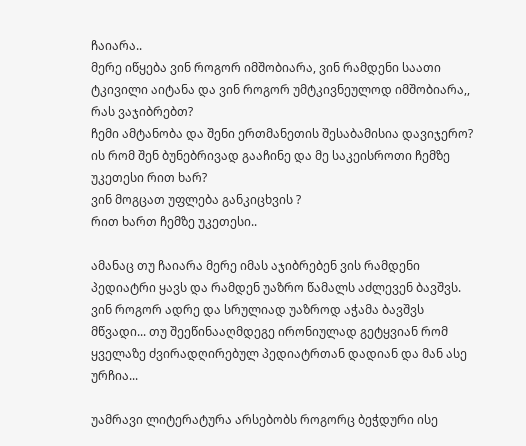ჩაიარა..
მერე იწყება ვინ როგორ იმშობიარა, ვინ რამდენი საათი ტკივილი აიტანა და ვინ როგორ უმტკივნეულოდ იმშობიარა,,
რას ვაჯიბრებთ?
ჩემი ამტანობა და შენი ერთმანეთის შესაბამისია დავიჯერო?
ის რომ შენ ბუნებრივად გააჩინე და მე საკეისროთი ჩემზე უკეთესი რით ხარ?
ვინ მოგცათ უფლება განკიცხვის ?
რით ხართ ჩემზე უკეთესი..

ამანაც თუ ჩაიარა მერე იმას აჯიბრებენ ვის რამდენი პედიატრი ყავს და რამდენ უაზრო წამალს აძლევენ ბავშვს.
ვინ როგორ ადრე და სრულიად უაზროდ აჭამა ბავშვს მწვადი... თუ შეეწინააღმდეგე ირონიულად გეტყვიან რომ ყველაზე ძვირადღირებულ პედიატრთან დადიან და მან ასე ურჩია...

უამრავი ლიტერატურა არსებობს როგორც ბეჭდური ისე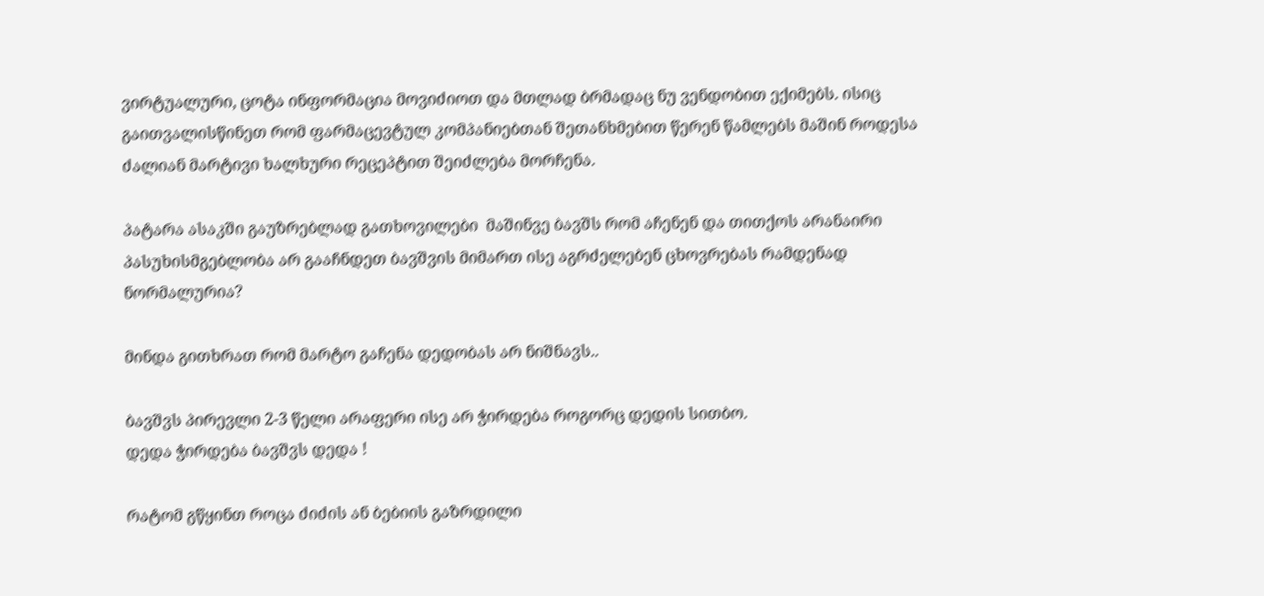ვირტუალური, ცოტა ინფორმაცია მოვიძიოთ და მთლად ბრმადაც ნუ ვენდობით ექიმებს. ისიც გაითვალისწინეთ რომ ფარმაცევტულ კომპანიებთან შეთანხმებით წერენ წამლებს მაშინ როდესა ძალიან მარტივი ხალხური რეცეპტით შეიძლება მორჩენა.

პატარა ასაკში გაუზრებლად გათხოვილები  მაშინვე ბავშს რომ აჩენენ და თითქოს არანაირი პასუხისმგებლობა არ გააჩნდეთ ბავშვის მიმართ ისე აგრძელებენ ცხოვრებას რამდენად ნორმალურია?

მინდა გითხრათ რომ მარტო გაჩენა დედობას არ ნიშნავს..

ბავშვს პირევლი 2-3 წელი არაფერი ისე არ ჭირდება როგორც დედის სითბო.
დედა ჭირდება ბავშვს დედა !

რატომ გწყინთ როცა ძიძის ან ბებიის გაზრდილი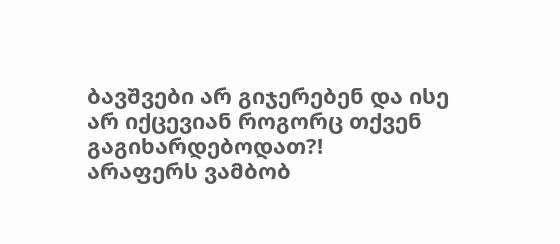ბავშვები არ გიჯერებენ და ისე არ იქცევიან როგორც თქვენ გაგიხარდებოდათ?!
არაფერს ვამბობ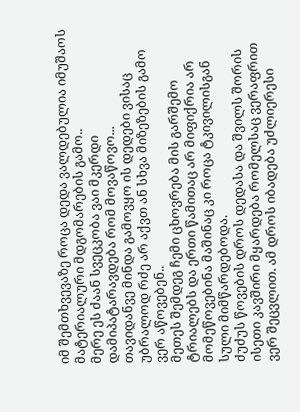იმ შემთხვევაზე როცა დედა ვალდებულია იმუშაოს მატერიალური მდგომარების გამო..
მერე ეს ძაან სვეცკობა ვაი მკერდი დამიპატარავდება რომ მოვაწოვო...
თავიდანვე მინდა გამოვყო ის დედები ვისაც უბრალოდ რძე არ აქვთ ან სხვა მიზეზების გამო ვერ აწოვებენ..
მეთეს შემდეგ ჩემი ცხოვრება მის გარშემო ტრიალებს და ერთი წამითაც არ მიფიქრია არ მომეწოვებინა მაშინაც კი როცა ტკივილისგან სული მიმწარდებოდა.
ძუძუს წოვების დროს დედასა და შვილს შორის ისეთი კავშირი მყარდება რომელსაც ვერაფრით ვერ შეცვლით. ამ დროს იბადება უძლიერესი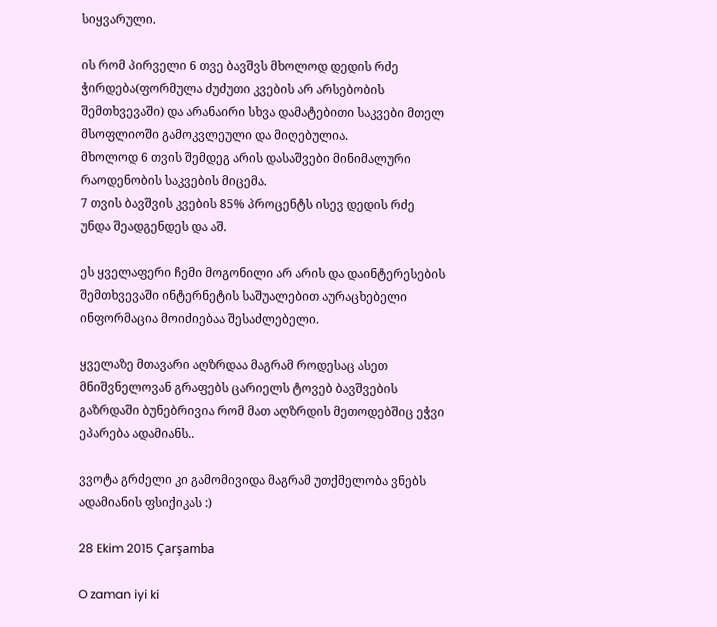სიყვარული.

ის რომ პირველი 6 თვე ბავშვს მხოლოდ დედის რძე ჭირდება(ფორმულა ძუძუთი კვების არ არსებობის შემთხვევაში) და არანაირი სხვა დამატებითი საკვები მთელ მსოფლიოში გამოკვლეული და მიღებულია.
მხოლოდ 6 თვის შემდეგ არის დასაშვები მინიმალური რაოდენობის საკვების მიცემა.
7 თვის ბავშვის კვების 85% პროცენტს ისევ დედის რძე უნდა შეადგენდეს და აშ.

ეს ყველაფერი ჩემი მოგონილი არ არის და დაინტერესების შემთხვევაში ინტერნეტის საშუალებით აურაცხებელი ინფორმაცია მოიძიებაა შესაძლებელი.

ყველაზე მთავარი აღზრდაა მაგრამ როდესაც ასეთ მნიშვნელოვან გრაფებს ცარიელს ტოვებ ბავშვების გაზრდაში ბუნებრივია რომ მათ აღზრდის მეთოდებშიც ეჭვი ეპარება ადამიანს..

ვვოტა გრძელი კი გამომივიდა მაგრამ უთქმელობა ვნებს ადამიანის ფსიქიკას :)

28 Ekim 2015 Çarşamba

O zaman iyi ki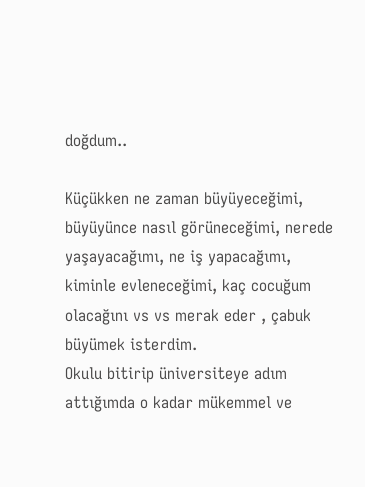doğdum..

Küçükken ne zaman büyüyeceğimi, büyüyünce nasıl görüneceğimi, nerede yaşayacağımı, ne iş yapacağımı, kiminle evleneceğimi, kaç cocuğum olacağını vs vs merak eder , çabuk büyümek isterdim.
Okulu bitirip üniversiteye adım attığımda o kadar mükemmel ve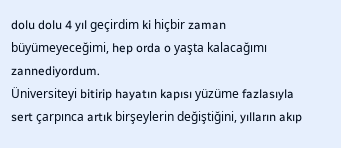dolu dolu 4 yıl geçirdim ki hiçbir zaman büyümeyeceğimi, hep orda o yaşta kalacağımı zannediyordum.
Üniversiteyi bitirip hayatın kapısı yüzüme fazlasıyla sert çarpınca artık birşeylerin değiştiğini, yılların akıp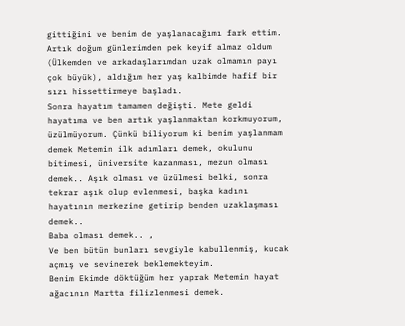gittiğini ve benim de yaşlanacağımı fark ettim.
Artık doğum günlerimden pek keyif almaz oldum (Ülkemden ve arkadaşlarımdan uzak olmamın payı çok büyük), aldığım her yaş kalbimde hafif bir sızı hissettirmeye başladı.
Sonra hayatım tamamen değişti. Mete geldi hayatıma ve ben artık yaşlanmaktan korkmuyorum, üzülmüyorum. Çünkü biliyorum ki benim yaşlanmam demek Metemin ilk adımları demek, okulunu bitimesi, üniversite kazanması, mezun olması demek.. Aşık olması ve üzülmesi belki, sonra tekrar aşık olup evlenmesi, başka kadını hayatının merkezine getirip benden uzaklaşması demek..
Baba olması demek.. ,
Ve ben bütün bunları sevgiyle kabullenmiş, kucak açmış ve sevinerek beklemekteyim.
Benim Ekimde döktüğüm her yaprak Metemin hayat ağacının Martta filizlenmesi demek.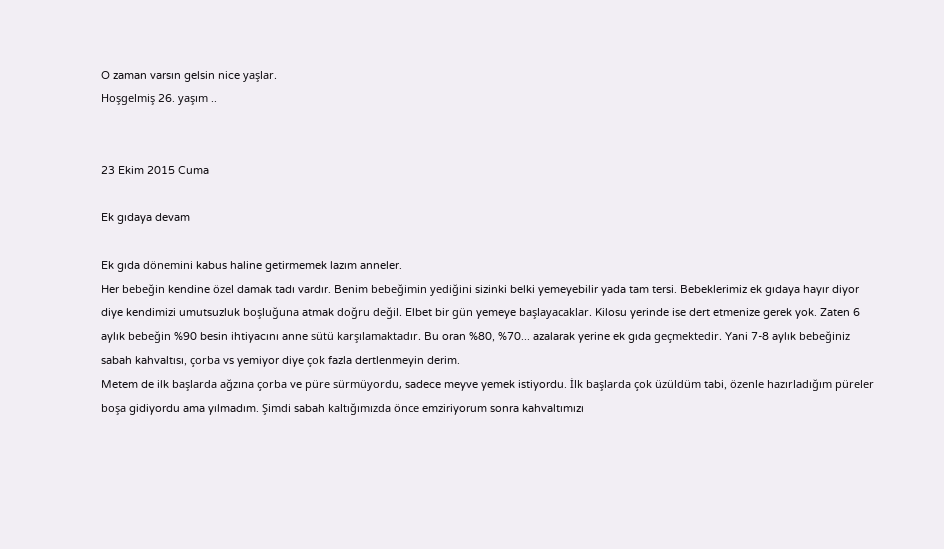O zaman varsın gelsin nice yaşlar.
Hoşgelmiş 26. yaşım ..


23 Ekim 2015 Cuma

Ek gıdaya devam

Ek gıda dönemini kabus haline getirmemek lazım anneler.
Her bebeğin kendine özel damak tadı vardır. Benim bebeğimin yediğini sizinki belki yemeyebilir yada tam tersi. Bebeklerimiz ek gıdaya hayır diyor diye kendimizi umutsuzluk boşluğuna atmak doğru değil. Elbet bir gün yemeye başlayacaklar. Kilosu yerinde ise dert etmenize gerek yok. Zaten 6 aylık bebeğin %90 besin ihtiyacını anne sütü karşılamaktadır. Bu oran %80, %70... azalarak yerine ek gıda geçmektedir. Yani 7-8 aylık bebeğiniz sabah kahvaltısı, çorba vs yemiyor diye çok fazla dertlenmeyin derim.
Metem de ilk başlarda ağzına çorba ve püre sürmüyordu, sadece meyve yemek istiyordu. İlk başlarda çok üzüldüm tabi, özenle hazırladığım püreler boşa gidiyordu ama yılmadım. Şimdi sabah kaltığımızda önce emziriyorum sonra kahvaltımızı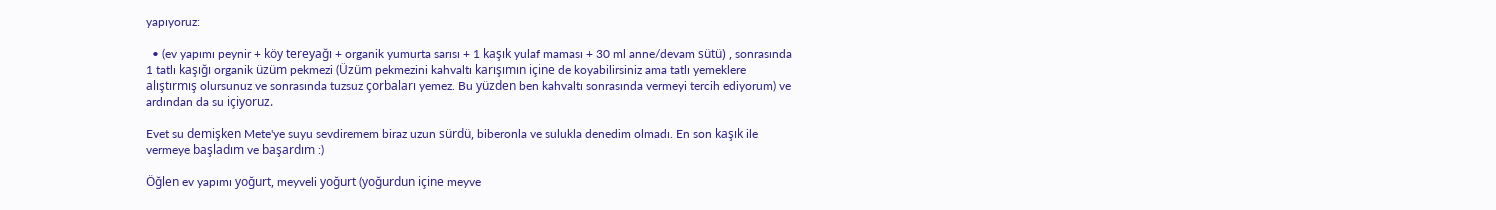yapıyoruz:

  • (ev yapımı peynir + köy tereyağı + organik yumurta sarısı + 1 kaşık yulaf maması + 30 ml anne/devam sütü) , sonrasında 1 tatlı kaşığı organik üzüm pekmezi (Üzüm pekmezini kahvaltı karışımın içine de koyabilirsiniz ama tatlı yemeklere alıştırmış olursunuz ve sonrasında tuzsuz çorbaları yemez. Bu yüzden ben kahvaltı sonrasında vermeyi tercih ediyorum) ve ardından da su içiyoruz.

Evet su demişken Mete'ye suyu sevdiremem biraz uzun sürdü, biberonla ve sulukla denedim olmadı. En son kaşık ile vermeye başladım ve başardım :)

Öğlen ev yapımı yoğurt, meyveli yoğurt (yoğurdun içine meyve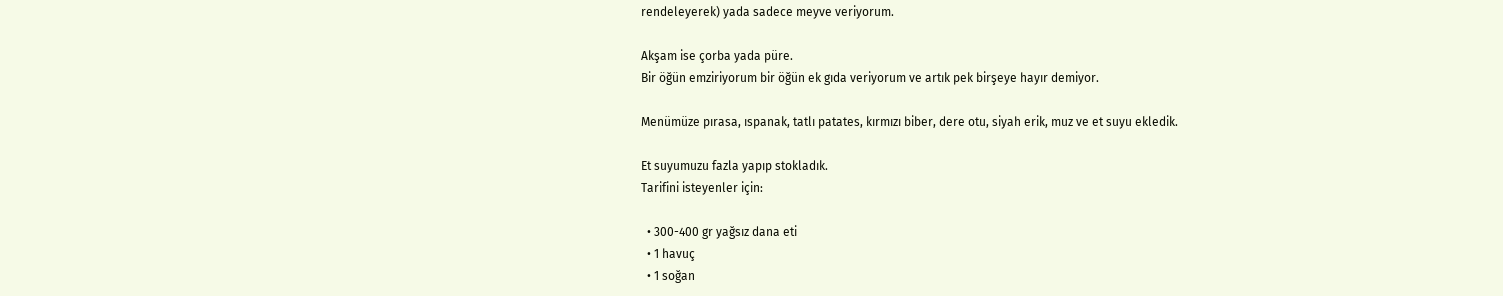rendeleyerek) yada sadece meyve veriyorum.

Akşam ise çorba yada püre.
Bir öğün emziriyorum bir öğün ek gıda veriyorum ve artık pek birşeye hayır demiyor.

Menümüze pırasa, ıspanak, tatlı patates, kırmızı biber, dere otu, siyah erik, muz ve et suyu ekledik.

Et suyumuzu fazla yapıp stokladık.
Tarifini isteyenler için:

  • 300-400 gr yağsız dana eti
  • 1 havuç
  • 1 soğan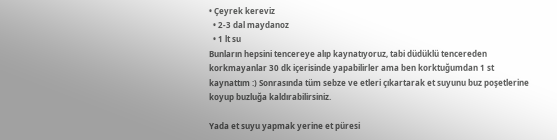• Çeyrek kereviz
  • 2-3 dal maydanoz
  • 1 lt su
Bunların hepsini tencereye alıp kaynatıyoruz, tabi düdüklü tencereden korkmayanlar 30 dk içerisinde yapabilirler ama ben korktuğumdan 1 st kaynattım :) Sonrasında tüm sebze ve etleri çıkartarak et suyunu buz poşetlerine koyup buzluğa kaldırabilirsiniz.

Yada et suyu yapmak yerine et püresi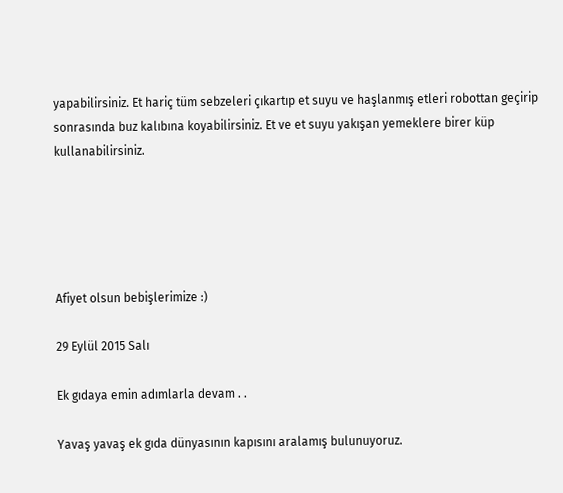yapabilirsiniz. Et hariç tüm sebzeleri çıkartıp et suyu ve haşlanmış etleri robottan geçirip sonrasında buz kalıbına koyabilirsiniz. Et ve et suyu yakışan yemeklere birer küp kullanabilirsiniz.





Afiyet olsun bebişlerimize :)

29 Eylül 2015 Salı

Ek gıdaya emin adımlarla devam . .

Yavaş yavaş ek gıda dünyasının kapısını aralamış bulunuyoruz.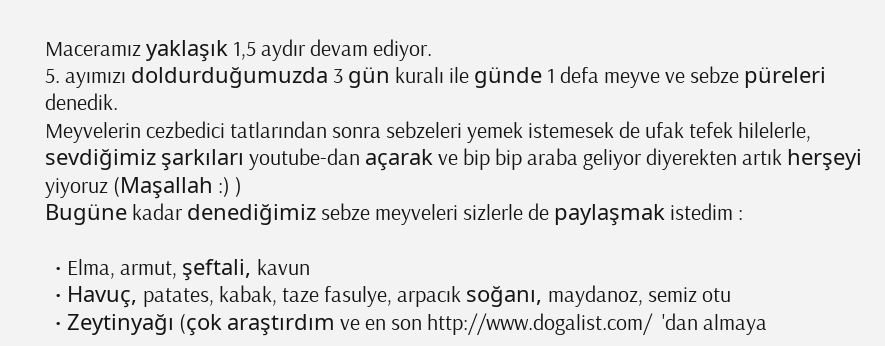Maceramız yaklaşık 1,5 aydır devam ediyor.
5. ayımızı doldurduğumuzda 3 gün kuralı ile günde 1 defa meyve ve sebze püreleri denedik.
Meyvelerin cezbedici tatlarından sonra sebzeleri yemek istemesek de ufak tefek hilelerle, sevdiğimiz şarkıları youtube-dan açarak ve bip bip araba geliyor diyerekten artık herşeyi yiyoruz (Maşallah :) )
Bugüne kadar denediğimiz sebze meyveleri sizlerle de paylaşmak istedim :

  • Elma, armut, şeftali, kavun
  • Havuç, patates, kabak, taze fasulye, arpacık soğanı, maydanoz, semiz otu
  • Zeytinyağı (çok araştırdım ve en son http://www.dogalist.com/  'dan almaya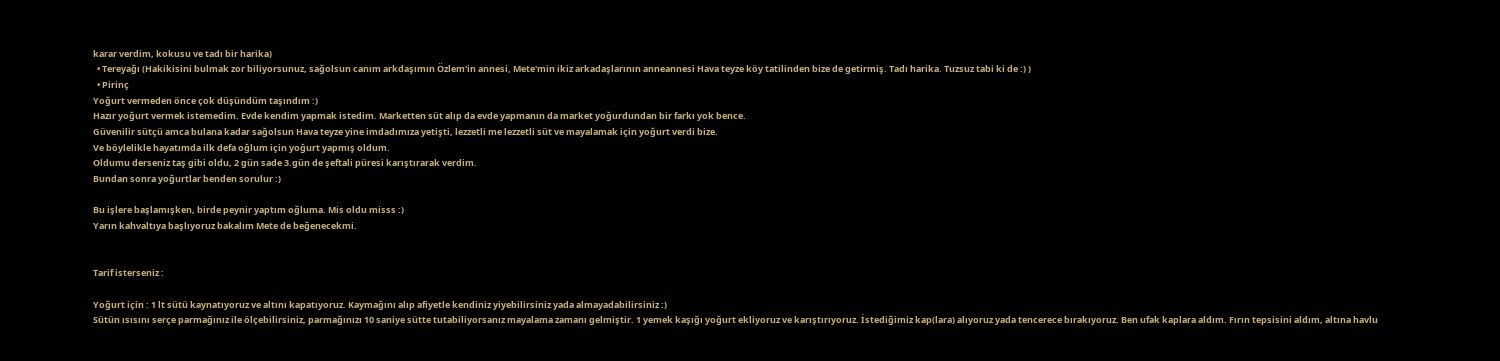karar verdim, kokusu ve tadı bir harika)
  • Tereyağı (Hakikisini bulmak zor biliyorsunuz, sağolsun canım arkdaşımın Özlem'in annesi, Mete'min ikiz arkadaşlarının anneannesi Hava teyze köy tatilinden bize de getirmiş. Tadı harika. Tuzsuz tabi ki de :) )
  • Pirinç
Yoğurt vermeden önce çok düşündüm taşındım :)
Hazır yoğurt vermek istemedim. Evde kendim yapmak istedim. Marketten süt alıp da evde yapmanın da market yoğurdundan bir farkı yok bence.
Güvenilir sütçü amca bulana kadar sağolsun Hava teyze yine imdadımıza yetişti, lezzetli me lezzetli süt ve mayalamak için yoğurt verdi bize.
Ve böylelikle hayatımda ilk defa oğlum için yoğurt yapmış oldum.
Oldumu derseniz taş gibi oldu, 2 gün sade 3.gün de şeftali püresi karıştırarak verdim.
Bundan sonra yoğurtlar benden sorulur :)

Bu işlere başlamışken, birde peynir yaptım oğluma. Mis oldu misss :)
Yarın kahvaltıya başlıyoruz bakalım Mete de beğenecekmi.


Tarif isterseniz :

Yoğurt için : 1 lt sütü kaynatıyoruz ve altını kapatıyoruz. Kaymağını alıp afiyetle kendiniz yiyebilirsiniz yada almayadabilirsiniz :)
Sütün ısısını serçe parmağınız ile ölçebilirsiniz, parmağınızı 10 saniye sütte tutabiliyorsanız mayalama zamanı gelmiştir. 1 yemek kaşığı yoğurt ekliyoruz ve karıştırıyoruz. İstediğimiz kap(lara) alıyoruz yada tencerece bırakıyoruz. Ben ufak kaplara aldım. Fırın tepsisini aldım, altına havlu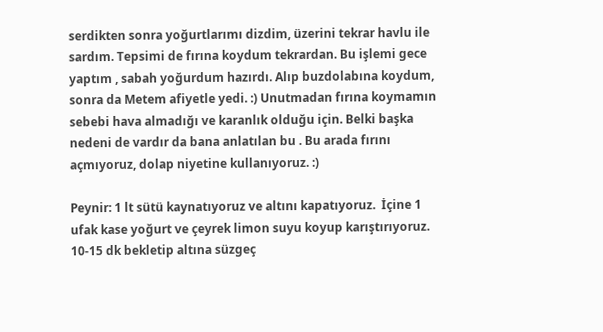serdikten sonra yoğurtlarımı dizdim, üzerini tekrar havlu ile sardım. Tepsimi de fırına koydum tekrardan. Bu işlemi gece yaptım , sabah yoğurdum hazırdı. Alıp buzdolabına koydum, sonra da Metem afiyetle yedi. :) Unutmadan fırına koymamın sebebi hava almadığı ve karanlık olduğu için. Belki başka nedeni de vardır da bana anlatılan bu . Bu arada fırını açmıyoruz, dolap niyetine kullanıyoruz. :)

Peynir: 1 lt sütü kaynatıyoruz ve altını kapatıyoruz.  İçine 1 ufak kase yoğurt ve çeyrek limon suyu koyup karıştırıyoruz. 10-15 dk bekletip altına süzgeç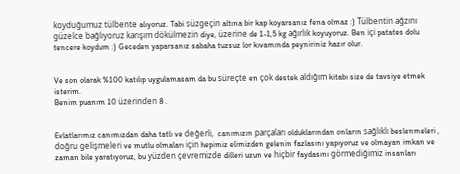koyduğumuz tülbente alıyoruz. Tabi süzgeçin altına bir kap koyarsanız fena olmaz :) Tülbentin ağzını güzelce bağlıyoruz karışım dökülmezin diye, üzerine de 1-1,5 kg ağırlık koyuyoruz. Ben içi patates dolu tencere koydum :) Geceden yaparsanız sabaha tuzsuz lor kıvamında peyniriniz hazır olur.


Ve son olarak %100 katılıp uygulamasam da bu süreçte en çok destek aldığım kitabı size de tavsiye etmek isterim.
Benim puanım 10 üzerinden 8 .


Evlatlarımız canımızdan daha tatlı ve değerli,  canımızın parçaları olduklarından onların sağlıklı beslenmeleri , doğru gelişmeleri ve mutlu olmaları için hepimiz elimizden gelenin fazlasını yapıyoruz ve olmayan imkan ve zaman bile yaratıyoruz, bu yüzden çevremizde dilleri uzun ve hiçbir faydasını görmediğimiz insanları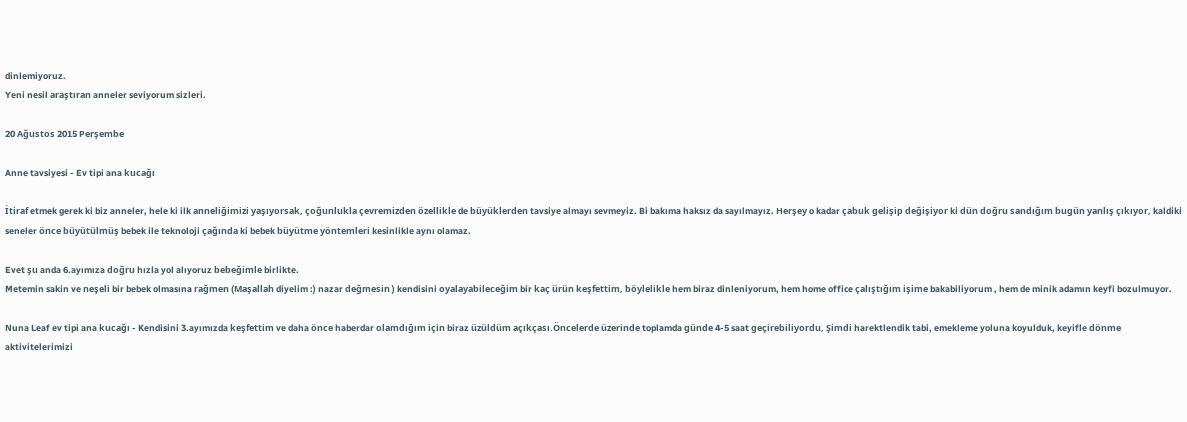dinlemiyoruz.
Yeni nesil araştıran anneler seviyorum sizleri.

20 Ağustos 2015 Perşembe

Anne tavsiyesi - Ev tipi ana kucağı

İtiraf etmek gerek ki biz anneler, hele ki ilk anneliğimizi yaşıyorsak, çoğunlukla çevremizden özellikle de büyüklerden tavsiye almayı sevmeyiz. Bi bakıma haksız da sayılmayız. Herşey o kadar çabuk gelişip değişiyor ki dün doğru sandığım bugün yanlış çıkıyor, kaldiki seneler önce büyütülmüş bebek ile teknoloji çağında ki bebek büyütme yöntemleri kesinlikle aynı olamaz.

Evet şu anda 6.ayımıza doğru hızla yol alıyoruz bebeğimle birlikte.
Metemin sakin ve neşeli bir bebek olmasına rağmen (Maşallah diyelim :) nazar değmesin ) kendisini oyalayabileceğim bir kaç ürün keşfettim, böylelikle hem biraz dinleniyorum, hem home office çalıştığım işime bakabiliyorum , hem de minik adamın keyfi bozulmuyor.

Nuna Leaf ev tipi ana kucağı - Kendisini 3.ayımızda keşfettim ve daha önce haberdar olamdığım için biraz üzüldüm açıkçası.Öncelerde üzerinde toplamda günde 4-5 saat geçirebiliyordu, Şimdi harektlendik tabi, emekleme yoluna koyulduk, keyifle dönme aktivitelerimizi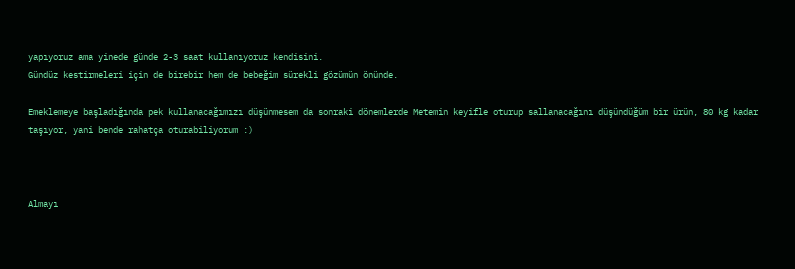yapıyoruz ama yinede günde 2-3 saat kullanıyoruz kendisini.
Gündüz kestirmeleri için de birebir hem de bebeğim sürekli gözümün önünde.

Emeklemeye başladığında pek kullanacağımızı düşünmesem da sonraki dönemlerde Metemin keyifle oturup sallanacağını düşündüğüm bir ürün, 80 kg kadar taşıyor, yani bende rahatça oturabiliyorum :)



Almayı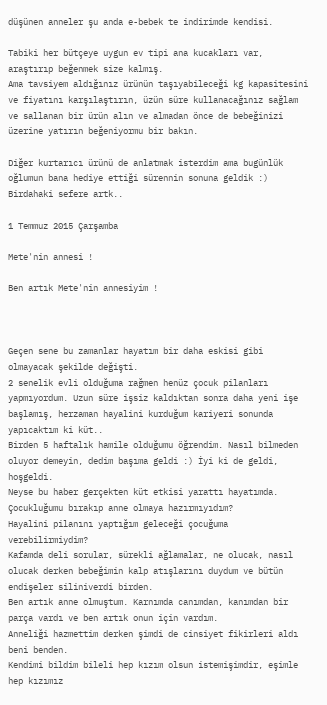düşünen anneler şu anda e-bebek te indirimde kendisi.

Tabiki her bütçeye uygun ev tipi ana kucakları var, araştırıp beğenmek size kalmış.
Ama tavsiyem aldığınız ürünün taşıyabileceği kg kapasitesini ve fiyatını karşılaştırın, üzün süre kullanacağınız sağlam ve sallanan bir ürün alın ve almadan önce de bebeğinizi üzerine yatırın beğeniyormu bir bakın.

Diğer kurtarıcı ürünü de anlatmak isterdim ama bugünlük oğlumun bana hediye ettiği sürennin sonuna geldik :)
Birdahaki sefere artk..

1 Temmuz 2015 Çarşamba

Mete'nin annesi !

Ben artık Mete'nin annesiyim !



Geçen sene bu zamanlar hayatım bir daha eskisi gibi olmayacak şekilde değişti.
2 senelik evli olduğuma rağmen henüz çocuk pilanları yapmıyordum. Uzun süre işsiz kaldıktan sonra daha yeni işe başlamış, herzaman hayalini kurduğum kariyeri sonunda yapıcaktım ki küt..
Birden 5 haftalık hamile olduğumu öğrendim. Nasıl bilmeden oluyor demeyin, dedim başıma geldi :) İyi ki de geldi, hoşgeldi.
Neyse bu haber gerçekten küt etkisi yarattı hayatımda.
Çocukluğumu bırakıp anne olmaya hazırmıyıdım?
Hayalini pilanını yaptığım geleceği çocuğuma verebilirmiydim?
Kafamda deli sorular, sürekli ağlamalar, ne olucak, nasıl olucak derken bebeğimin kalp atışlarını duydum ve bütün endişeler siliniverdi birden.
Ben artık anne olmuştum. Karnımda canımdan, kanımdan bir parça vardı ve ben artık onun için vardım.
Anneliği hazmettim derken şimdi de cinsiyet fikirleri aldı beni benden.
Kendimi bildim bileli hep kızım olsun istemişimdir, eşimle hep kızımız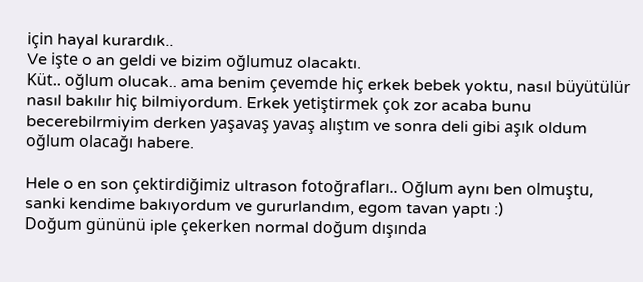için hayal kurardık..
Ve işte o an geldi ve bizim oğlumuz olacaktı.
Küt.. oğlum olucak.. ama benim çevemde hiç erkek bebek yoktu, nasıl büyütülür nasıl bakılır hiç bilmiyordum. Erkek yetiştirmek çok zor acaba bunu becerebilrmiyim derken yaşavaş yavaş alıştım ve sonra deli gibi aşık oldum oğlum olacağı habere.

Hele o en son çektirdiğimiz ultrason fotoğrafları.. Oğlum aynı ben olmuştu, sanki kendime bakıyordum ve gururlandım, egom tavan yaptı :)
Doğum gününü iple çekerken normal doğum dışında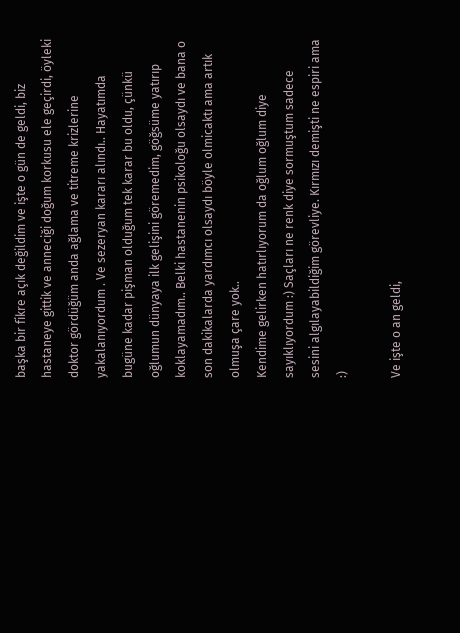başka bir fikre açık değildim ve işte o gün de geldi, biz hastaneye gittik ve anneciği doğum korkusu ele geçirdi, öyleki doktor gördüğüm anda ağlama ve titreme krizlerine yakalanıyordum . Ve sezeryan kararı alındı.. Hayatımda bugüne kadar pişman olduğum tek karar bu oldu, çünkü oğlumun dünyaya ilk gelişini göremedim, göğsüme yatırıp koklayamadım.. Belki hastanenin psikoloğu olsaydı ve bana o son dakikalarda yardımcı olsaydı böyle olmicaktı ama artık olmuşa çare yok..
Kendime gelirken hatırlıyorum da oğlum oğlum diye sayıklıyordum :) Saçları ne renk diye sormuştum sadece sesini algılayabildiğim görevliye. Kırmızı demişti ne espiri ama :)

Ve işte o an geldi,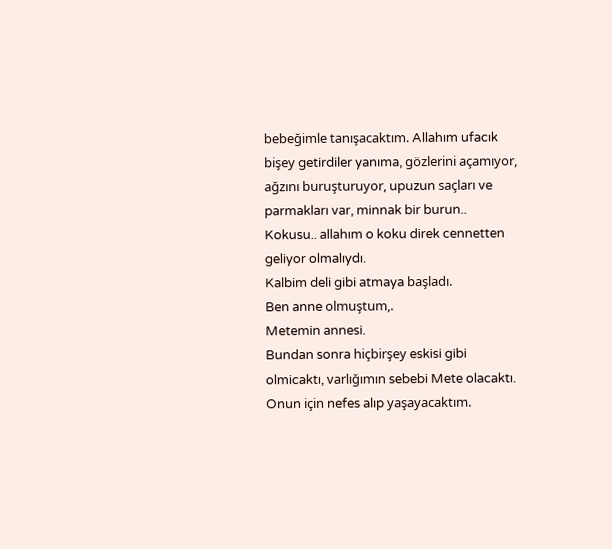bebeğimle tanışacaktım. Allahım ufacık bişey getirdiler yanıma, gözlerini açamıyor, ağzını buruşturuyor, upuzun saçları ve parmakları var, minnak bir burun..
Kokusu.. allahım o koku direk cennetten geliyor olmalıydı.
Kalbim deli gibi atmaya başladı.
Ben anne olmuştum,.
Metemin annesi.
Bundan sonra hiçbirşey eskisi gibi olmicaktı, varlığımın sebebi Mete olacaktı.
Onun için nefes alıp yaşayacaktım.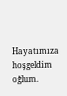Hayatımıza hoşgeldim oğlum.